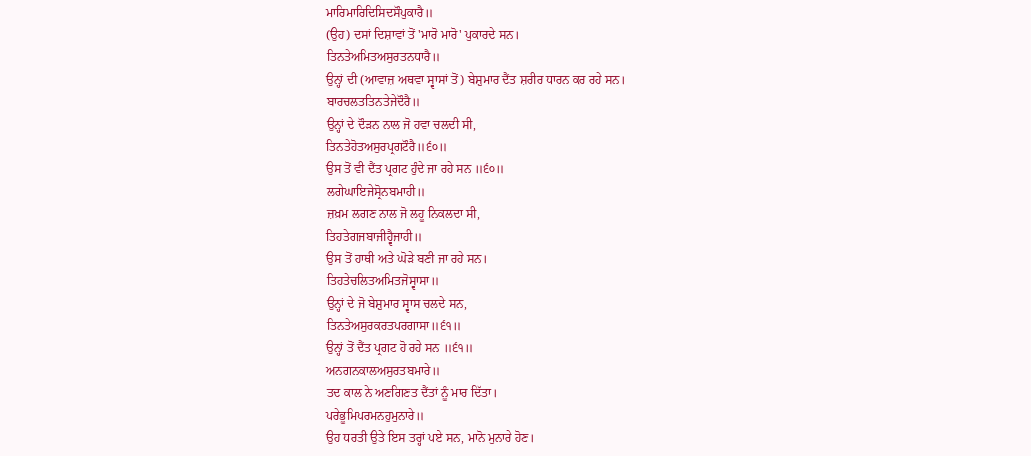ਮਾਰਿਮਾਰਿਦਿਸਿਦਸੌਪੁਕਾਰੈ॥
(ਉਹ) ਦਸਾਂ ਦਿਸ਼ਾਵਾਂ ਤੋਂ 'ਮਾਰੋ ਮਾਰੋ' ਪੁਕਾਰਦੇ ਸਨ।
ਤਿਨਤੇਅਮਿਤਅਸੁਰਤਨਧਾਰੈ॥
ਉਨ੍ਹਾਂ ਦੀ (ਆਵਾਜ਼ ਅਥਵਾ ਸ੍ਵਾਸਾਂ ਤੋਂ) ਬੇਸ਼ੁਮਾਰ ਦੈਂਤ ਸ਼ਰੀਰ ਧਾਰਨ ਕਰ ਰਹੇ ਸਨ।
ਬਾਰਚਲਤਤਿਨਤੇਜੇਦੌਰੈ॥
ਉਨ੍ਹਾਂ ਦੇ ਦੌੜਨ ਨਾਲ ਜੋ ਹਵਾ ਚਲਦੀ ਸੀ,
ਤਿਨਤੇਹੋਤਅਸੁਰਪ੍ਰਗਟੌਰੈ॥੬੦॥
ਉਸ ਤੋਂ ਵੀ ਦੈਂਤ ਪ੍ਰਗਟ ਹੁੰਦੇ ਜਾ ਰਹੇ ਸਨ ॥੬੦॥
ਲਗੇਘਾਇਜੇਸ੍ਰੋਨਬਮਾਹੀ॥
ਜ਼ਖ਼ਮ ਲਗਣ ਨਾਲ ਜੋ ਲਹੂ ਨਿਕਲਦਾ ਸੀ,
ਤਿਹਤੇਗਜਬਾਜੀਹ੍ਵੈਜਾਹੀ॥
ਉਸ ਤੋਂ ਹਾਥੀ ਅਤੇ ਘੋੜੇ ਬਣੀ ਜਾ ਰਹੇ ਸਨ।
ਤਿਹਤੇਚਲਿਤਅਮਿਤਜੋਸ੍ਵਾਸਾ॥
ਉਨ੍ਹਾਂ ਦੇ ਜੋ ਬੇਸ਼ੁਮਾਰ ਸ੍ਵਾਸ ਚਲਦੇ ਸਨ,
ਤਿਨਤੇਅਸੁਰਕਰਤਪਰਗਾਸਾ॥੬੧॥
ਉਨ੍ਹਾਂ ਤੋਂ ਦੈਂਤ ਪ੍ਰਗਟ ਹੋ ਰਹੇ ਸਨ ॥੬੧॥
ਅਨਗਨਕਾਲਅਸੁਰਤਬਮਾਰੇ॥
ਤਦ ਕਾਲ ਨੇ ਅਣਗਿਣਤ ਦੈਂਤਾਂ ਨੂੰ ਮਾਰ ਦਿੱਤਾ।
ਪਰੇਭੂਮਿਪਰਮਨਹੁਮੁਨਾਰੇ॥
ਉਹ ਧਰਤੀ ਉਤੇ ਇਸ ਤਰ੍ਹਾਂ ਪਏ ਸਨ, ਮਾਨੋ ਮੁਨਾਰੇ ਹੋਣ।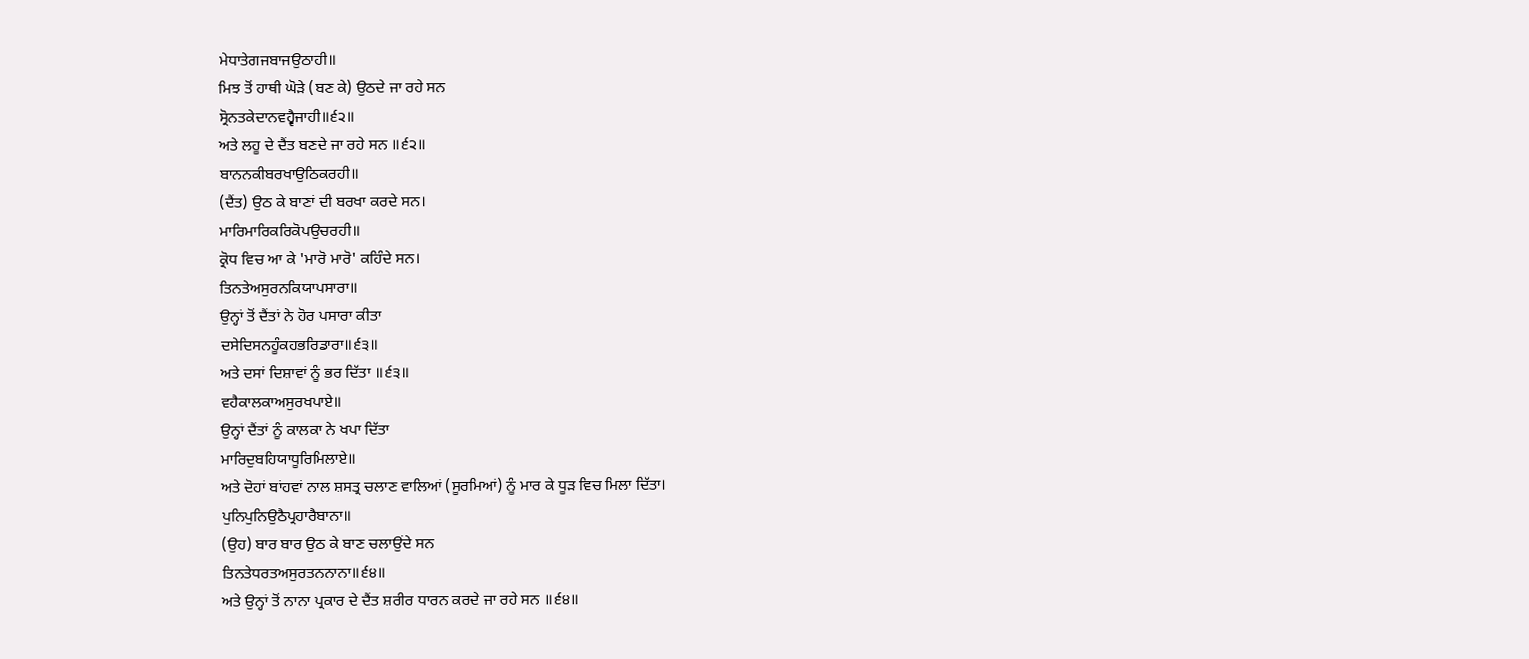ਮੇਧਾਤੇਗਜਬਾਜਉਠਾਹੀ॥
ਮਿਝ ਤੋਂ ਹਾਥੀ ਘੋੜੇ (ਬਣ ਕੇ) ਉਠਦੇ ਜਾ ਰਹੇ ਸਨ
ਸ੍ਰੋਨਤਕੇਦਾਨਵਹ੍ਵੈਜਾਹੀ॥੬੨॥
ਅਤੇ ਲਹੂ ਦੇ ਦੈਂਤ ਬਣਦੇ ਜਾ ਰਹੇ ਸਨ ॥੬੨॥
ਬਾਨਨਕੀਬਰਖਾਉਠਿਕਰਹੀ॥
(ਦੈਂਤ) ਉਠ ਕੇ ਬਾਣਾਂ ਦੀ ਬਰਖਾ ਕਰਦੇ ਸਨ।
ਮਾਰਿਮਾਰਿਕਰਿਕੋਪਉਚਰਹੀ॥
ਕ੍ਰੋਧ ਵਿਚ ਆ ਕੇ 'ਮਾਰੋ ਮਾਰੋ' ਕਹਿੰਦੇ ਸਨ।
ਤਿਨਤੇਅਸੁਰਨਕਿਯਾਪਸਾਰਾ॥
ਉਨ੍ਹਾਂ ਤੋਂ ਦੈਂਤਾਂ ਨੇ ਹੋਰ ਪਸਾਰਾ ਕੀਤਾ
ਦਸੇਦਿਸਨਹੂੰਕਹਭਰਿਡਾਰਾ॥੬੩॥
ਅਤੇ ਦਸਾਂ ਦਿਸ਼ਾਵਾਂ ਨੂੰ ਭਰ ਦਿੱਤਾ ॥੬੩॥
ਵਹੈਕਾਲਕਾਅਸੁਰਖਪਾਏ॥
ਉਨ੍ਹਾਂ ਦੈਂਤਾਂ ਨੂੰ ਕਾਲਕਾ ਨੇ ਖਪਾ ਦਿੱਤਾ
ਮਾਰਿਦੁਬਹਿਯਾਧੂਰਿਮਿਲਾਏ॥
ਅਤੇ ਦੋਹਾਂ ਬਾਂਹਵਾਂ ਨਾਲ ਸ਼ਸਤ੍ਰ ਚਲਾਣ ਵਾਲਿਆਂ (ਸੂਰਮਿਆਂ) ਨੂੰ ਮਾਰ ਕੇ ਧੂੜ ਵਿਚ ਮਿਲਾ ਦਿੱਤਾ।
ਪੁਨਿਪੁਨਿਉਠੈਪ੍ਰਹਾਰੈਬਾਨਾ॥
(ਉਹ) ਬਾਰ ਬਾਰ ਉਠ ਕੇ ਬਾਣ ਚਲਾਉਂਦੇ ਸਨ
ਤਿਨਤੇਧਰਤਅਸੁਰਤਨਨਾਨਾ॥੬੪॥
ਅਤੇ ਉਨ੍ਹਾਂ ਤੋਂ ਨਾਨਾ ਪ੍ਰਕਾਰ ਦੇ ਦੈਂਤ ਸ਼ਰੀਰ ਧਾਰਨ ਕਰਦੇ ਜਾ ਰਹੇ ਸਨ ॥੬੪॥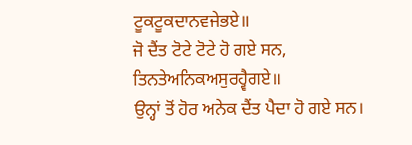ਟੂਕਟੂਕਦਾਨਵਜੇਭਏ॥
ਜੋ ਦੈਂਤ ਟੋਟੇ ਟੋਟੇ ਹੋ ਗਏ ਸਨ,
ਤਿਨਤੇਅਨਿਕਅਸੁਰਹ੍ਵੈਗਏ॥
ਉਨ੍ਹਾਂ ਤੋਂ ਹੋਰ ਅਨੇਕ ਦੈਂਤ ਪੈਦਾ ਹੋ ਗਏ ਸਨ।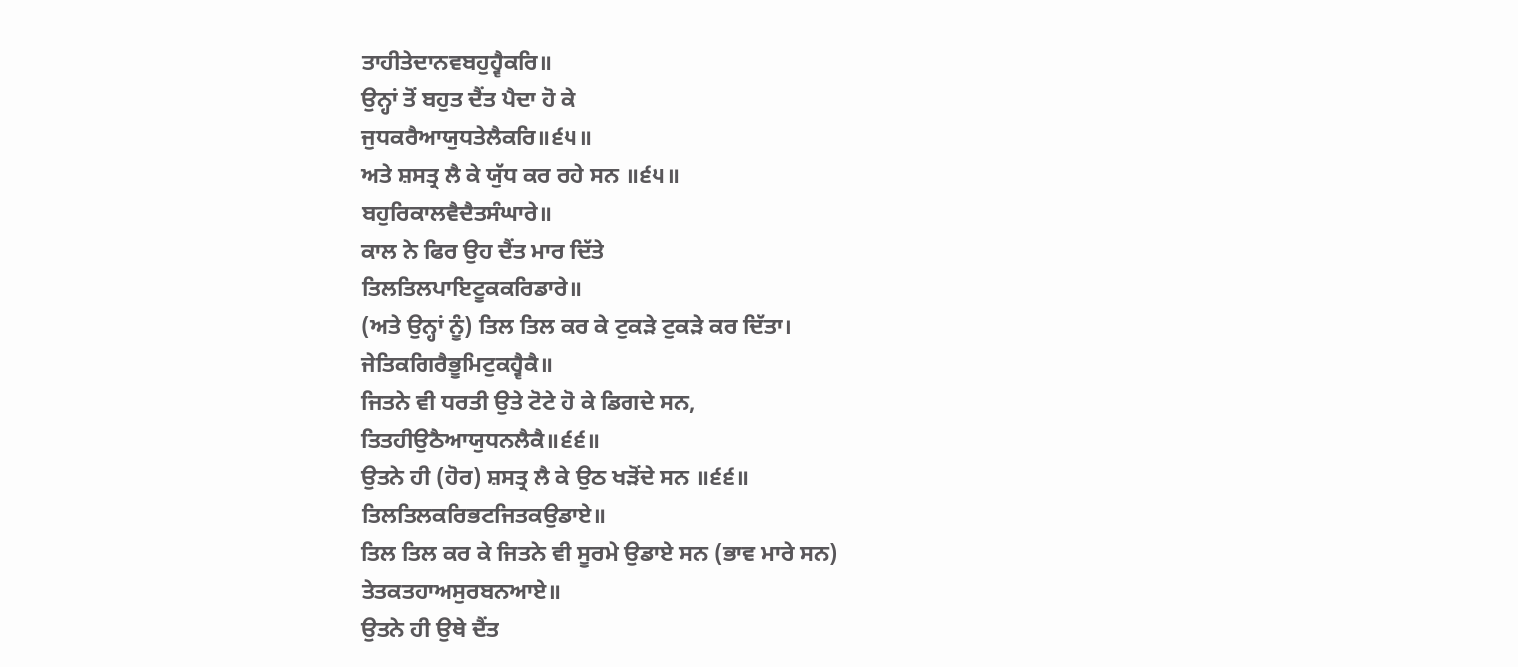ਤਾਹੀਤੇਦਾਨਵਬਹੁਹ੍ਵੈਕਰਿ॥
ਉਨ੍ਹਾਂ ਤੋਂ ਬਹੁਤ ਦੈਂਤ ਪੈਦਾ ਹੋ ਕੇ
ਜੁਧਕਰੈਆਯੁਧਤੇਲੈਕਰਿ॥੬੫॥
ਅਤੇ ਸ਼ਸਤ੍ਰ ਲੈ ਕੇ ਯੁੱਧ ਕਰ ਰਹੇ ਸਨ ॥੬੫॥
ਬਹੁਰਿਕਾਲਵੈਦੈਤਸੰਘਾਰੇ॥
ਕਾਲ ਨੇ ਫਿਰ ਉਹ ਦੈਂਤ ਮਾਰ ਦਿੱਤੇ
ਤਿਲਤਿਲਪਾਇਟੂਕਕਰਿਡਾਰੇ॥
(ਅਤੇ ਉਨ੍ਹਾਂ ਨੂੰ) ਤਿਲ ਤਿਲ ਕਰ ਕੇ ਟੁਕੜੇ ਟੁਕੜੇ ਕਰ ਦਿੱਤਾ।
ਜੇਤਿਕਗਿਰੈਭੂਮਿਟੁਕਹ੍ਵੈਕੈ॥
ਜਿਤਨੇ ਵੀ ਧਰਤੀ ਉਤੇ ਟੋਟੇ ਹੋ ਕੇ ਡਿਗਦੇ ਸਨ,
ਤਿਤਹੀਉਠੈਆਯੁਧਨਲੈਕੈ॥੬੬॥
ਉਤਨੇ ਹੀ (ਹੋਰ) ਸ਼ਸਤ੍ਰ ਲੈ ਕੇ ਉਠ ਖੜੋਂਦੇ ਸਨ ॥੬੬॥
ਤਿਲਤਿਲਕਰਿਭਟਜਿਤਕਉਡਾਏ॥
ਤਿਲ ਤਿਲ ਕਰ ਕੇ ਜਿਤਨੇ ਵੀ ਸੂਰਮੇ ਉਡਾਏ ਸਨ (ਭਾਵ ਮਾਰੇ ਸਨ)
ਤੇਤਕਤਹਾਅਸੁਰਬਨਆਏ॥
ਉਤਨੇ ਹੀ ਉਥੇ ਦੈਂਤ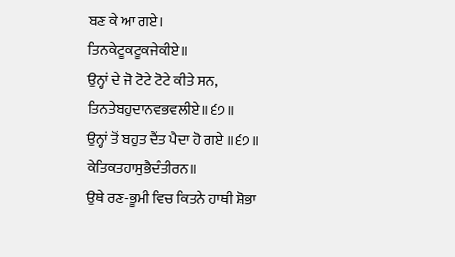ਬਣ ਕੇ ਆ ਗਏ।
ਤਿਨਕੇਟੂਕਟੂਕਜੇਕੀਏ॥
ਉਨ੍ਹਾਂ ਦੇ ਜੋ ਟੋਟੇ ਟੋਟੇ ਕੀਤੇ ਸਨ,
ਤਿਨਤੇਬਹੁਦਾਨਵਭਵਲੀਏ॥੬੭॥
ਉਨ੍ਹਾਂ ਤੋਂ ਬਹੁਤ ਦੈਂਤ ਪੈਦਾ ਹੋ ਗਏ ॥੬੭॥
ਕੇਤਿਕਤਹਾਸੁਭੈਦੰਤੀਰਨ॥
ਉਥੇ ਰਣ-ਭੂਮੀ ਵਿਚ ਕਿਤਨੇ ਹਾਥੀ ਸ਼ੋਭਾ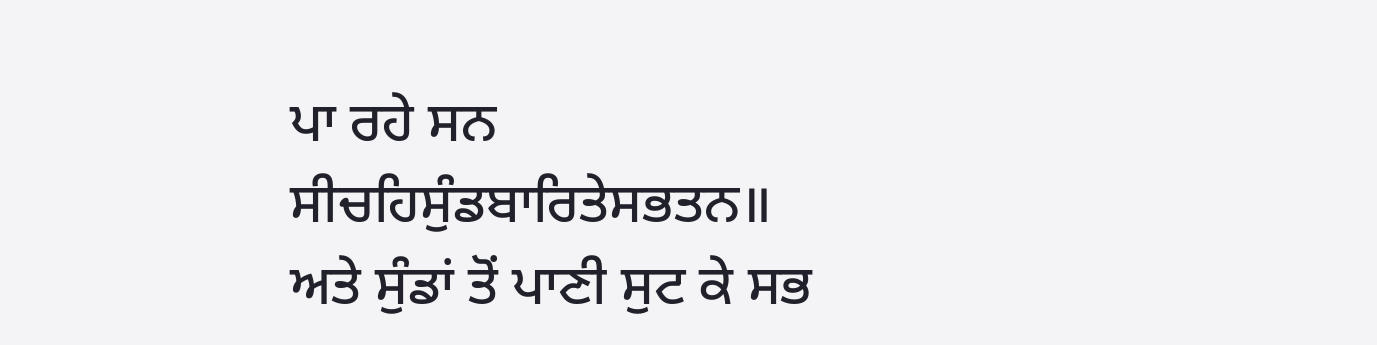ਪਾ ਰਹੇ ਸਨ
ਸੀਚਹਿਸੁੰਡਬਾਰਿਤੇਸਭਤਨ॥
ਅਤੇ ਸੁੰਡਾਂ ਤੋਂ ਪਾਣੀ ਸੁਟ ਕੇ ਸਭ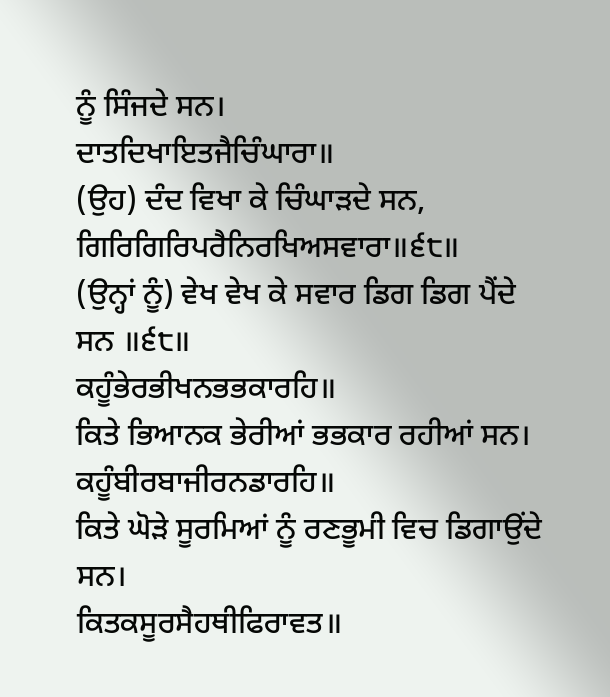ਨੂੰ ਸਿੰਜਦੇ ਸਨ।
ਦਾਤਦਿਖਾਇਤਜੈਚਿੰਘਾਰਾ॥
(ਉਹ) ਦੰਦ ਵਿਖਾ ਕੇ ਚਿੰਘਾੜਦੇ ਸਨ,
ਗਿਰਿਗਿਰਿਪਰੈਨਿਰਖਿਅਸਵਾਰਾ॥੬੮॥
(ਉਨ੍ਹਾਂ ਨੂੰ) ਵੇਖ ਵੇਖ ਕੇ ਸਵਾਰ ਡਿਗ ਡਿਗ ਪੈਂਦੇ ਸਨ ॥੬੮॥
ਕਹੂੰਭੇਰਭੀਖਨਭਭਕਾਰਹਿ॥
ਕਿਤੇ ਭਿਆਨਕ ਭੇਰੀਆਂ ਭਭਕਾਰ ਰਹੀਆਂ ਸਨ।
ਕਹੂੰਬੀਰਬਾਜੀਰਨਡਾਰਹਿ॥
ਕਿਤੇ ਘੋੜੇ ਸੂਰਮਿਆਂ ਨੂੰ ਰਣਭੂਮੀ ਵਿਚ ਡਿਗਾਉਂਦੇ ਸਨ।
ਕਿਤਕਸੂਰਸੈਹਥੀਫਿਰਾਵਤ॥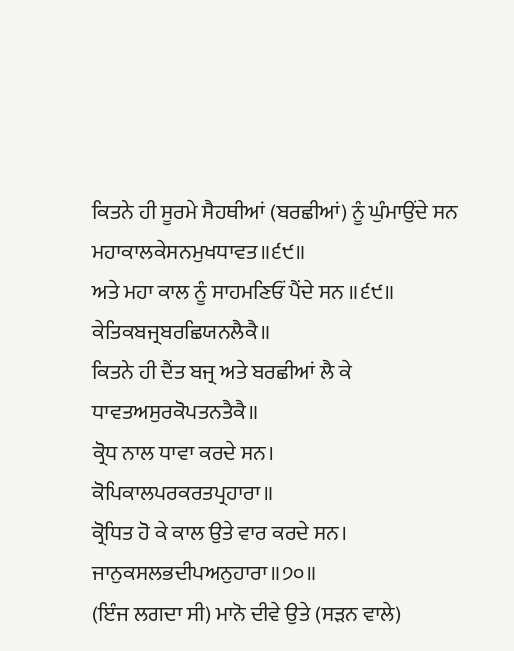ਕਿਤਨੇ ਹੀ ਸੂਰਮੇ ਸੈਹਥੀਆਂ (ਬਰਛੀਆਂ) ਨੂੰ ਘੁੰਮਾਉਂਦੇ ਸਨ
ਮਹਾਕਾਲਕੇਸਨਮੁਖਧਾਵਤ॥੬੯॥
ਅਤੇ ਮਹਾ ਕਾਲ ਨੂੰ ਸਾਹਮਣਿਓਂ ਪੈਂਦੇ ਸਨ ॥੬੯॥
ਕੇਤਿਕਬਜ੍ਰਬਰਛਿਯਨਲੈਕੈ॥
ਕਿਤਨੇ ਹੀ ਦੈਂਤ ਬਜ੍ਰ ਅਤੇ ਬਰਛੀਆਂ ਲੈ ਕੇ
ਧਾਵਤਅਸੁਰਕੋਪਤਨਤੈਕੈ॥
ਕ੍ਰੋਧ ਨਾਲ ਧਾਵਾ ਕਰਦੇ ਸਨ।
ਕੋਪਿਕਾਲਪਰਕਰਤਪ੍ਰਹਾਰਾ॥
ਕ੍ਰੋਧਿਤ ਹੋ ਕੇ ਕਾਲ ਉਤੇ ਵਾਰ ਕਰਦੇ ਸਨ।
ਜਾਨੁਕਸਲਭਦੀਪਅਨੁਹਾਰਾ॥੭੦॥
(ਇੰਜ ਲਗਦਾ ਸੀ) ਮਾਨੋ ਦੀਵੇ ਉਤੇ (ਸੜਨ ਵਾਲੇ)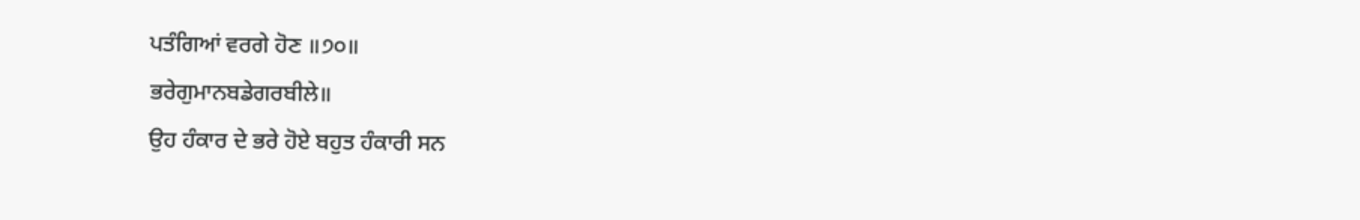ਪਤੰਗਿਆਂ ਵਰਗੇ ਹੋਣ ॥੭੦॥
ਭਰੇਗੁਮਾਨਬਡੇਗਰਬੀਲੇ॥
ਉਹ ਹੰਕਾਰ ਦੇ ਭਰੇ ਹੋਏ ਬਹੁਤ ਹੰਕਾਰੀ ਸਨ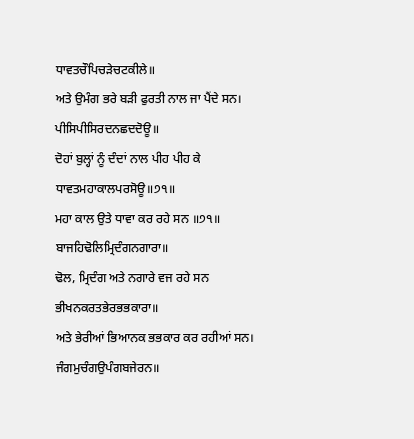ਧਾਵਤਚੌਪਿਚੜੇਚਟਕੀਲੇ॥
ਅਤੇ ਉਮੰਗ ਭਰੇ ਬੜੀ ਫੁਰਤੀ ਨਾਲ ਜਾ ਪੈਂਦੇ ਸਨ।
ਪੀਸਿਪੀਸਿਰਦਨਛਦਦੋਊ॥
ਦੋਹਾਂ ਬੁਲ੍ਹਾਂ ਨੂੰ ਦੰਦਾਂ ਨਾਲ ਪੀਹ ਪੀਹ ਕੇ
ਧਾਵਤਮਹਾਕਾਲਪਰਸੋਊ॥੭੧॥
ਮਹਾ ਕਾਲ ਉਤੇ ਧਾਵਾ ਕਰ ਰਹੇ ਸਨ ॥੭੧॥
ਬਾਜਹਿਢੋਲਿਮ੍ਰਿਦੰਗਨਗਾਰਾ॥
ਢੋਲ, ਮ੍ਰਿਦੰਗ ਅਤੇ ਨਗਾਰੇ ਵਜ ਰਹੇ ਸਨ
ਭੀਖਨਕਰਤਭੇਰਭਭਕਾਰਾ॥
ਅਤੇ ਭੇਰੀਆਂ ਭਿਆਨਕ ਭਭਕਾਰ ਕਰ ਰਹੀਆਂ ਸਨ।
ਜੰਗਮੁਚੰਗਉਪੰਗਬਜੇਰਨ॥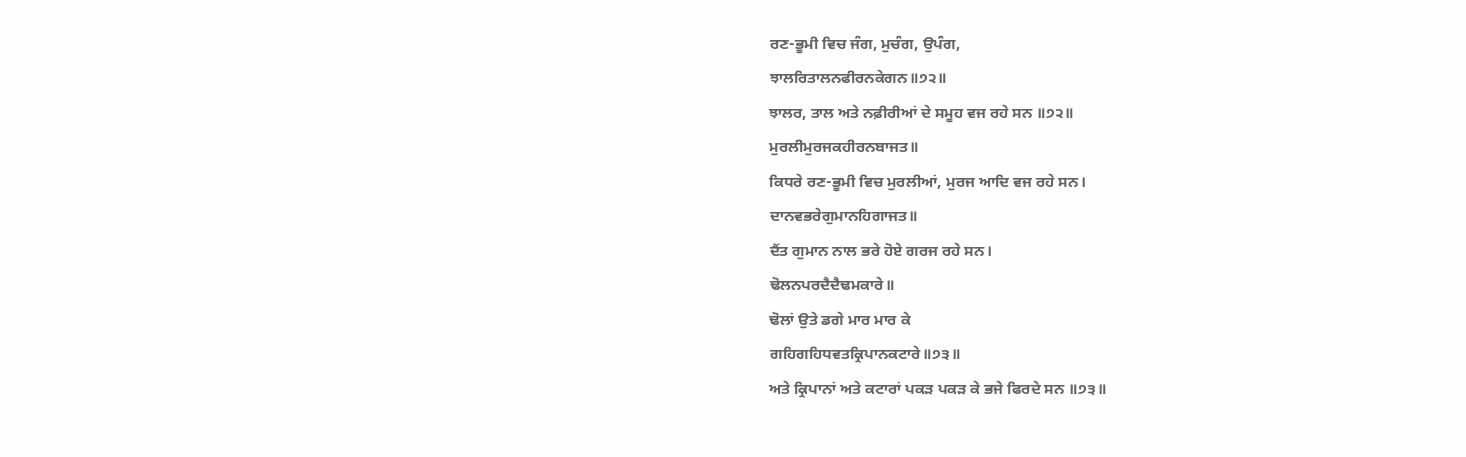ਰਣ-ਭੂਮੀ ਵਿਚ ਜੰਗ, ਮੁਚੰਗ, ਉਪੰਗ,
ਝਾਲਰਿਤਾਲਨਫੀਰਨਕੇਗਨ॥੭੨॥
ਝਾਲਰ, ਤਾਲ ਅਤੇ ਨਫ਼ੀਰੀਆਂ ਦੇ ਸਮੂਹ ਵਜ ਰਹੇ ਸਨ ॥੭੨॥
ਮੁਰਲੀਮੁਰਜਕਹੀਰਨਬਾਜਤ॥
ਕਿਧਰੇ ਰਣ-ਭੂਮੀ ਵਿਚ ਮੁਰਲੀਆਂ, ਮੁਰਜ ਆਦਿ ਵਜ ਰਹੇ ਸਨ।
ਦਾਨਵਭਰੇਗੁਮਾਨਹਿਗਾਜਤ॥
ਦੈਂਤ ਗੁਮਾਨ ਨਾਲ ਭਰੇ ਹੋਏ ਗਰਜ ਰਹੇ ਸਨ।
ਢੋਲਨਪਰਦੈਦੈਢਮਕਾਰੇ॥
ਢੋਲਾਂ ਉਤੇ ਡਗੇ ਮਾਰ ਮਾਰ ਕੇ
ਗਹਿਗਹਿਧਵਤਕ੍ਰਿਪਾਨਕਟਾਰੇ॥੭੩॥
ਅਤੇ ਕ੍ਰਿਪਾਨਾਂ ਅਤੇ ਕਟਾਰਾਂ ਪਕੜ ਪਕੜ ਕੇ ਭਜੇ ਫਿਰਦੇ ਸਨ ॥੭੩॥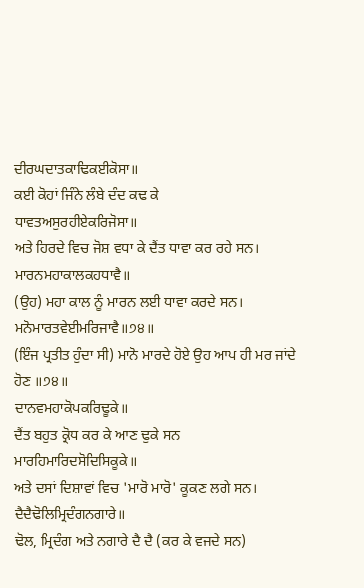ਦੀਰਘਦਾਤਕਾਢਿਕਈਕੋਸਾ॥
ਕਈ ਕੋਹਾਂ ਜਿੰਨੇ ਲੰਬੇ ਦੰਦ ਕਢ ਕੇ
ਧਾਵਤਅਸੁਰਹੀਏਕਰਿਜੋਸਾ॥
ਅਤੇ ਹਿਰਦੇ ਵਿਚ ਜੋਸ਼ ਵਧਾ ਕੇ ਦੈਂਤ ਧਾਵਾ ਕਰ ਰਹੇ ਸਨ।
ਮਾਰਨਮਹਾਕਾਲਕਹਧਾਵੈ॥
(ਉਹ) ਮਹਾ ਕਾਲ ਨੂੰ ਮਾਰਨ ਲਈ ਧਾਵਾ ਕਰਦੇ ਸਨ।
ਮਨੋਮਾਰਤਵੇਈਮਰਿਜਾਵੈ॥੭੪॥
(ਇੰਜ ਪ੍ਰਤੀਤ ਹੁੰਦਾ ਸੀ) ਮਾਨੋ ਮਾਰਦੇ ਹੋਏ ਉਹ ਆਪ ਹੀ ਮਰ ਜਾਂਦੇ ਹੋਣ ॥੭੪॥
ਦਾਨਵਮਹਾਕੋਪਕਰਿਢੂਕੇ॥
ਦੈਂਤ ਬਹੁਤ ਕ੍ਰੋਧ ਕਰ ਕੇ ਆਣ ਢੁਕੇ ਸਨ
ਮਾਰਹਿਮਾਰਿਦਸੋਦਿਸਿਕੂਕੇ॥
ਅਤੇ ਦਸਾਂ ਦਿਸ਼ਾਵਾਂ ਵਿਚ 'ਮਾਰੋ ਮਾਰੋ' ਕੂਕਣ ਲਗੇ ਸਨ।
ਦੈਦੈਢੋਲਿਮ੍ਰਿਦੰਗਨਗਾਰੇ॥
ਢੋਲ, ਮ੍ਰਿਦੰਗ ਅਤੇ ਨਗਾਰੇ ਦੈ ਦੈ (ਕਰ ਕੇ ਵਜਦੇ ਸਨ)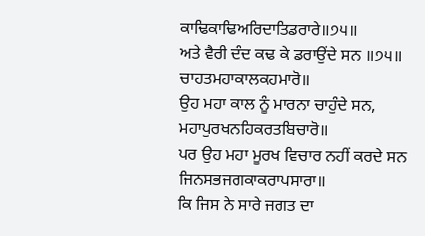ਕਾਢਿਕਾਢਿਅਰਿਦਾਤਿਡਰਾਰੇ॥੭੫॥
ਅਤੇ ਵੈਰੀ ਦੰਦ ਕਢ ਕੇ ਡਰਾਉਂਦੇ ਸਨ ॥੭੫॥
ਚਾਹਤਮਹਾਕਾਲਕਹਮਾਰੋ॥
ਉਹ ਮਹਾ ਕਾਲ ਨੂੰ ਮਾਰਨਾ ਚਾਹੁੰਦੇ ਸਨ,
ਮਹਾਪੁਰਖਨਹਿਕਰਤਬਿਚਾਰੋ॥
ਪਰ ਉਹ ਮਹਾ ਮੂਰਖ ਵਿਚਾਰ ਨਹੀਂ ਕਰਦੇ ਸਨ
ਜਿਨਸਭਜਗਕਾਕਰਾਪਸਾਰਾ॥
ਕਿ ਜਿਸ ਨੇ ਸਾਰੇ ਜਗਤ ਦਾ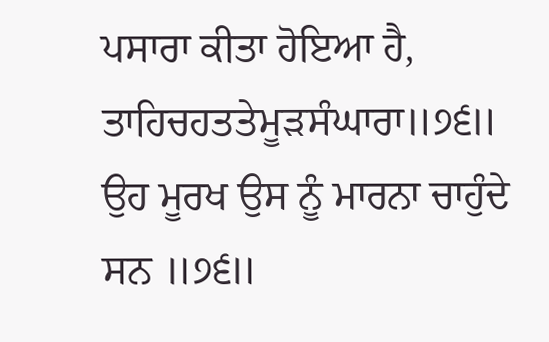ਪਸਾਰਾ ਕੀਤਾ ਹੋਇਆ ਹੈ,
ਤਾਹਿਚਹਤਤੇਮੂੜਸੰਘਾਰਾ॥੭੬॥
ਉਹ ਮੂਰਖ ਉਸ ਨੂੰ ਮਾਰਨਾ ਚਾਹੁੰਦੇ ਸਨ ॥੭੬॥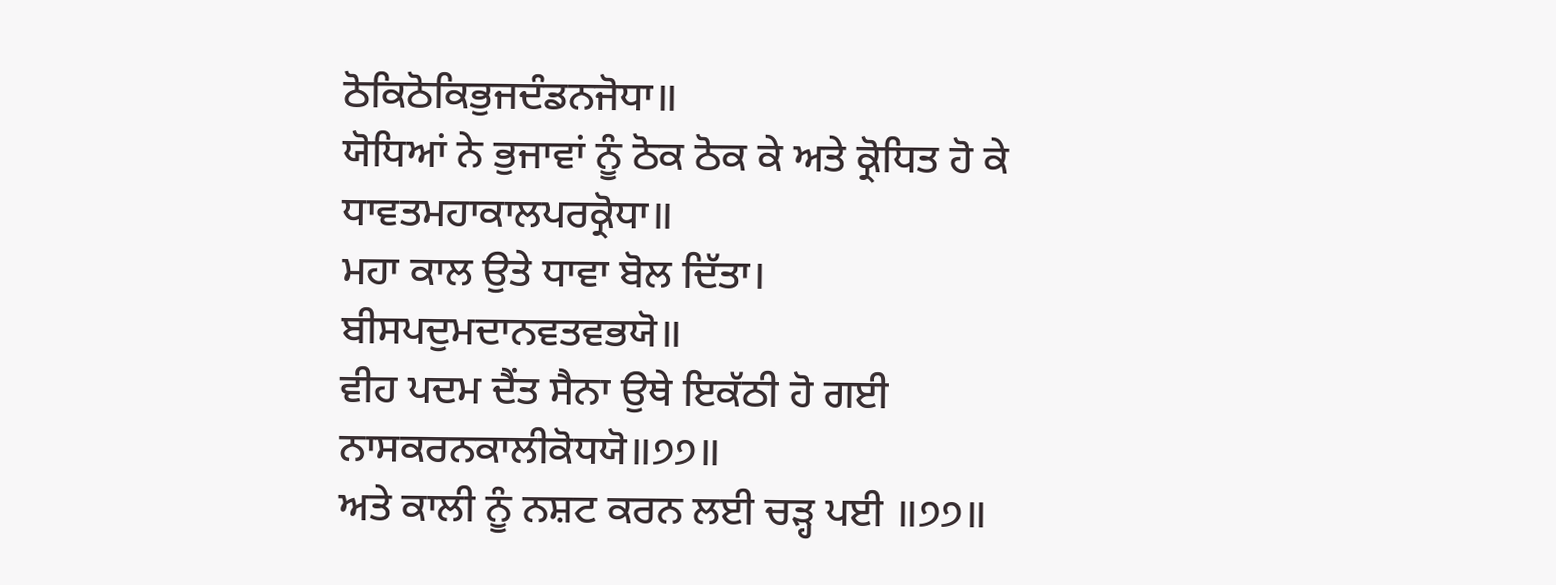ਠੋਕਿਠੋਕਿਭੁਜਦੰਡਨਜੋਧਾ॥
ਯੋਧਿਆਂ ਨੇ ਭੁਜਾਵਾਂ ਨੂੰ ਠੋਕ ਠੋਕ ਕੇ ਅਤੇ ਕ੍ਰੋਧਿਤ ਹੋ ਕੇ
ਧਾਵਤਮਹਾਕਾਲਪਰਕ੍ਰੋਧਾ॥
ਮਹਾ ਕਾਲ ਉਤੇ ਧਾਵਾ ਬੋਲ ਦਿੱਤਾ।
ਬੀਸਪਦੁਮਦਾਨਵਤਵਭਯੋ॥
ਵੀਹ ਪਦਮ ਦੈਂਤ ਸੈਨਾ ਉਥੇ ਇਕੱਠੀ ਹੋ ਗਈ
ਨਾਸਕਰਨਕਾਲੀਕੋਧਯੋ॥੭੭॥
ਅਤੇ ਕਾਲੀ ਨੂੰ ਨਸ਼ਟ ਕਰਨ ਲਈ ਚੜ੍ਹ ਪਈ ॥੭੭॥